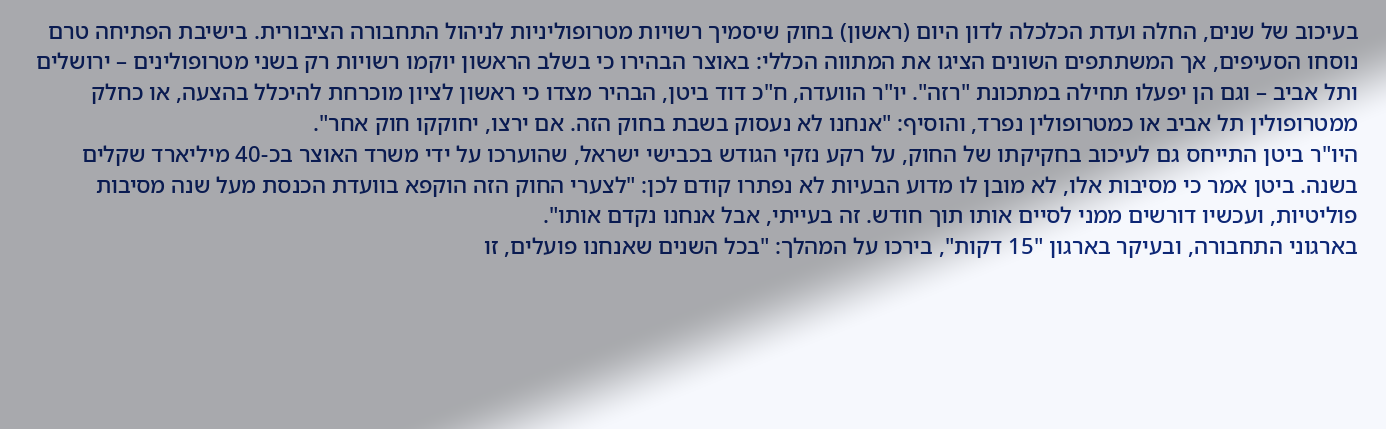בעיכוב של שנים, החלה ועדת הכלכלה לדון היום (ראשון) בחוק שיסמיך רשויות מטרופוליניות לניהול התחבורה הציבורית. בישיבת הפתיחה טרם נוסחו הסעיפים, אך המשתתפים השונים הציגו את המתווה הכללי: באוצר הבהירו כי בשלב הראשון יוקמו רשויות רק בשני מטרופולינים – ירושלים ותל אביב – וגם הן יפעלו תחילה במתכונת "רזה". יו"ר הוועדה, ח"כ דוד ביטן, הבהיר מצדו כי ראשון לציון מוכרחת להיכלל בהצעה, או כחלק ממטרופולין תל אביב או כמטרופולין נפרד, והוסיף: "אנחנו לא נעסוק בשבת בחוק הזה. אם ירצו, יחוקקו חוק אחר".
היו"ר ביטן התייחס גם לעיכוב בחקיקתו של החוק, על רקע נזקי הגודש בכבישי ישראל, שהוערכו על ידי משרד האוצר בכ-40 מיליארד שקלים בשנה. ביטן אמר כי מסיבות אלו, לא מובן לו מדוע הבעיות לא נפתרו קודם לכן: "לצערי החוק הזה הוקפא בוועדת הכנסת מעל שנה מסיבות פוליטיות, ועכשיו דורשים ממני לסיים אותו תוך חודש. זה בעייתי, אבל אנחנו נקדם אותו".
בארגוני התחבורה, ובעיקר בארגון "15 דקות", בירכו על המהלך: "בכל השנים שאנחנו פועלים, זו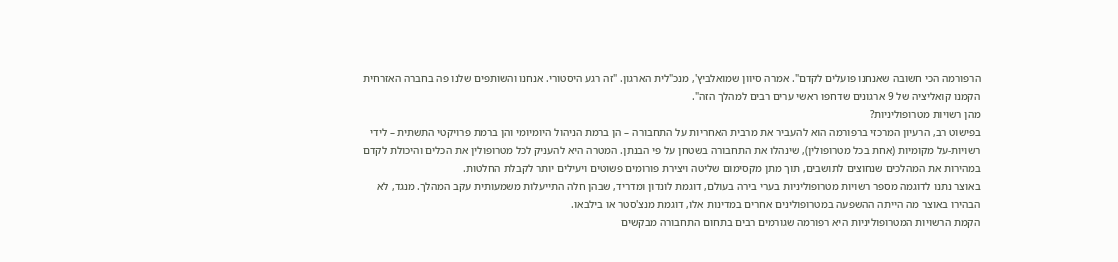הרפורמה הכי חשובה שאנחנו פועלים לקדם". אמרה סיוון שמואלביץ', מנכ"לית הארגון. "זה רגע היסטורי. אנחנו והשותפים שלנו פה בחברה האזרחית הקמנו קואליציה של 9 ארגונים שדחפו ראשי ערים רבים למהלך הזה".
מהן רשויות מטרופוליניות?
בפישוט רב, הרעיון המרכזי ברפורמה הוא להעביר את מרבית האחריות על התחבורה – הן ברמת הניהול היומיומי והן ברמת פרויקטי התשתית – לידי רשויות-על מקומיות (אחת בכל מטרופולין), שינהלו את התחבורה בשטחן על פי הבנתן. המטרה היא להעניק לכל מטרופולין את הכלים והיכולת לקדם במהירות את המהלכים שנחוצים לתושבים, תוך מתן מקסימום שליטה ויצירת פורומים פשוטים ויעילים יותר לקבלת החלטות.
באוצר נתנו לדוגמה מספר רשויות מטרופוליניות בערי בירה בעולם, דוגמת לונדון ומדריד, שבהן חלה התייעלות משמעותית עקב המהלך. מנגד, לא הבהירו באוצר מה הייתה ההשפעה במטרופולינים אחרים במדינות אלו, דוגמת מנצ'סטר או בילבאו.
הקמת הרשויות המטרופוליניות היא רפורמה שגורמים רבים בתחום התחבורה מבקשים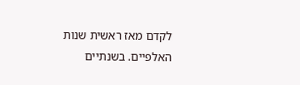לקדם מאז ראשית שנות האלפיים. בשנתיים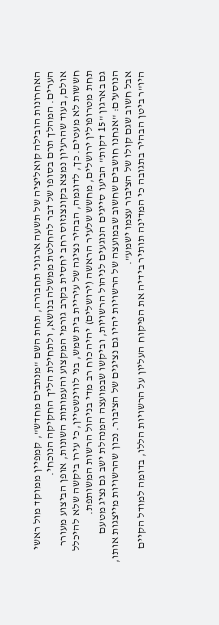האחרונות הובילה קואליציה של תשעה ארגוני תחבורה, תחת השם "מנתבים מחדש", קמפיין ממוקד מול ראשי הערים. המהלך תרם בסופו של דבר להחלטת ממשלה בנושא, ולתחילת הליך החקיקה הנוכחי.
אולם, בעוד שהרעיון נמצא בקונצנזוס רחב יחסית בקרב גורמי המקצוע והעמותות השונות, אופן הביצוע מעורר חששות לא מעטים. כך, לדוגמה, הבהיר נציגה של עיריית בית שמש, בני לווינשטיין, כי עירו ביקשה שלא להיכלל תחת מטרופולין ירושלים, מחשש שלעיר הראשה (ירושלים) יהיה כוח רב מדי בניהול הרשות המשותפת.
גם בארגון "15 דקות" הביעו סייגים הנוגעים לניהול הרשויות, וביקשו שבמועצה המנהלת ישב גם נציג מטעם הנוסעים: "אנחנו חושבים שחשוב שבמועצה של הרשויות יהיו גם נציגים של הציבור. נכון שהרשויות מייצגות אותו, אבל חשוב שגם קולו של הציבור עצמו ישמע".
היו"ר ביטן הבהיר בתגובה כי המדינה תותיר בידיה את הפיקוח העליון על הרשויות הללו, בדומה למודל הקיים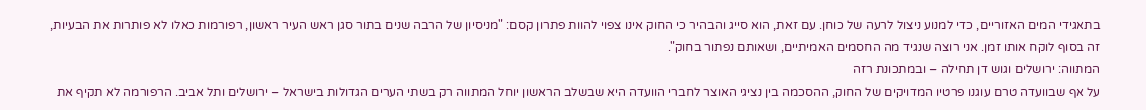בתאגידי המים האזוריים, כדי למנוע ניצול לרעה של כוחן. עם זאת, הוא סייג והבהיר כי החוק אינו צפוי להוות פתרון קסם: "מניסיון של הרבה שנים בתור סגן ראש העיר ראשון, רפורמות כאלו לא פותרות את הבעיות, זה בסוף לוקח אותו זמן. אני רוצה שנגיד מה החסמים האמיתיים, ושאותם נפתור בחוק".
המתווה: ירושלים וגוש דן תחילה – ובמתכונת רזה
על אף שבוועדה טרם עוגנו פרטיו המדויקים של החוק, ההסכמה בין נציגי האוצר לחברי הוועדה היא שבשלב הראשון יוחל המתווה רק בשתי הערים הגדולות בישראל – ירושלים ותל אביב. הרפורמה לא תקיף את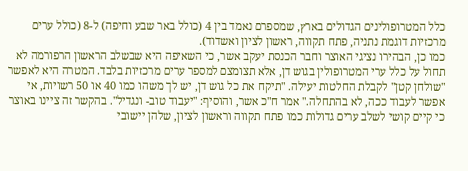כלל המטרופולינים הגדולים בארץ, שמספרם נאמד בין 4 (כולל באר שבע וחיפה) ל-8 (כולל ערים מרכזיות דוגמת נתניה, פתח תקווה, ראשון לציון ואשדוד).
כמו כן, הבהירו נציגי האוצר וחבר הכנסת יעקב אשר, כי השאיפה היא שבשלב הראשון הרפורמה לא תחול על כלל ערי המטרופולין בגוש דן, אלא תצומצם למספר ערים מרכזיות בלבד. המטרה היא לאפשר "שולחן קטן" לקבלת החלטות יעילה. "תיקח את כל גוש דן, יש לך משהו כמו 40 או 50 רשויות, אי אפשר לעבוד ככה, לא בהתחלה." אמר ח"כ אשר, והוסיף: "יעבוד טוב- ונגדיל". בהקשר זה ציינו באוצר כי קיים קושי לשלב ערים גדולות כמו פתח תקווה וראשון לציון, שלהן יישובי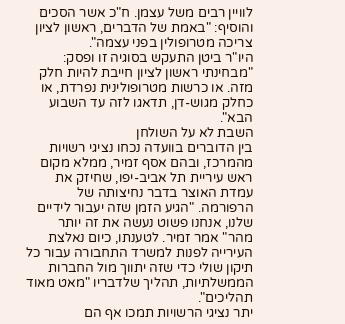לוויין רבים משל עצמן. ח"כ אשר הסכים והוסיף: "באמת של הדברים, ראשון לציון צריכה מטרופולין בפני עצמה".
היו"ר ביטן התעקש בסוגיה זו ופסק: "מבחינתי ראשון לציון חייבת להיות חלק מזה. או כרשות מטרופולינית נפרדת, או כחלק מגוש-דן, תדאגו לזה עד השבוע הבא".
השבת לא על השולחן
בין הדוברים בוועדה נכחו נציגי רשויות מהמרכז, ובהם אסף זמיר, ממלא מקום ראש עיריית תל אביב-יפו, שחיזק את עמדת האוצר בדבר נחיצותה של הרפורמה. "הגיע הזמן שזה יעבור לידיים שלנו, אנחנו פשוט נעשה את זה יותר מהר" אמר זמיר. לטענתו, כיום נאלצת העירייה לפנות למשרד התחבורה עבור כל תיקון שולי כדי שזה יתווך מול החברות הממשלתיות, תהליך שלדבריו "מאט מאוד תהליכים".
יתר נציגי הרשויות תמכו אף הם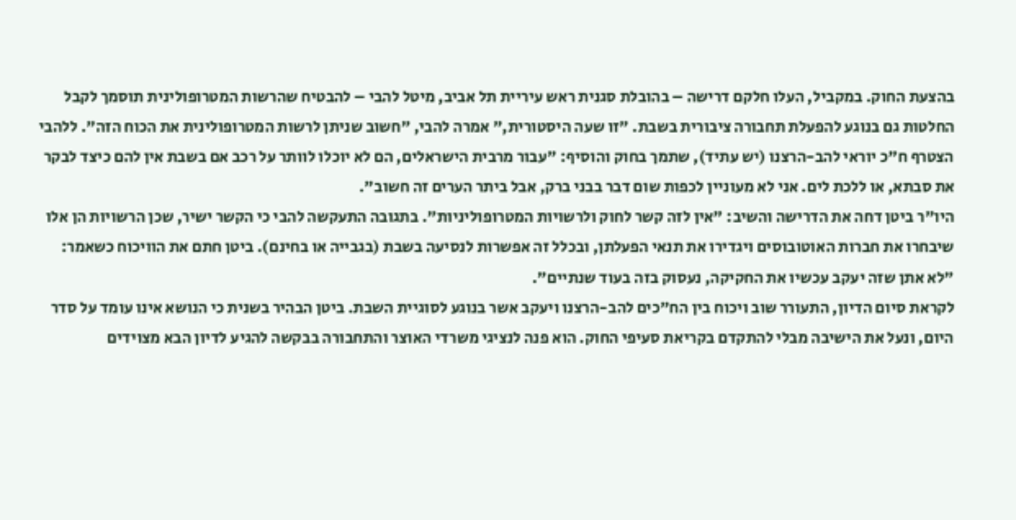בהצעת החוק. במקביל, העלו חלקם דרישה – בהובלת סגנית ראש עיריית תל אביב, מיטל להבי – להבטיח שהרשות המטרופולינית תוסמך לקבל החלטות גם בנוגע להפעלת תחבורה ציבורית בשבת. "זו שעה היסטורית," אמרה להבי, "חשוב שניתן לרשות המטרופולינית את הכוח הזה". ללהבי הצטרף ח"כ יוראי להב-הרצנו (יש עתיד), שתמך בחוק והוסיף: "עבור מרבית הישראלים, הם לא יוכלו לוותר על רכב אם בשבת אין להם כיצד לבקר את סבתא, או ללכת לים. אני לא מעוניין לכפות שום דבר בבני ברק, אבל ביתר הערים זה חשוב".
היו"ר ביטן דחה את הדרישה והשיב: "אין לזה קשר לחוק ולרשויות המטרופוליניות". בתגובה התעקשה להבי כי הקשר ישיר, שכן הרשויות הן אלו שיבחרו את חברות האוטובוסים ויגדירו את תנאי הפעלתן, ובכלל זה אפשרות לנסיעה בשבת (בגבייה או בחינם). ביטן חתם את הוויכוח כשאמר: "לא אתן שזה יעקב עכשיו את החקיקה, נעסוק בזה בעוד שנתיים".
לקראת סיום הדיון, התעורר שוב ויכוח בין הח"כים להב-הרצנו ויעקב אשר בנוגע לסוגיית השבת. ביטן הבהיר בשנית כי הנושא אינו עומד על סדר היום, ונעל את הישיבה מבלי להתקדם בקריאת סעיפי החוק. הוא פנה לנציגי משרדי האוצר והתחבורה בבקשה להגיע לדיון הבא מצוידים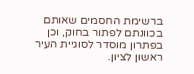ברשימת החסמים שאותם בכוונתם לפתור בחוק, וכן בפתרון מוסדר לסוגיית העיר ראשון לציון.